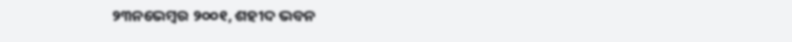୨୩ନଭେମ୍ବର ୨୦୦୧, ଶହୀଦ ଭବନ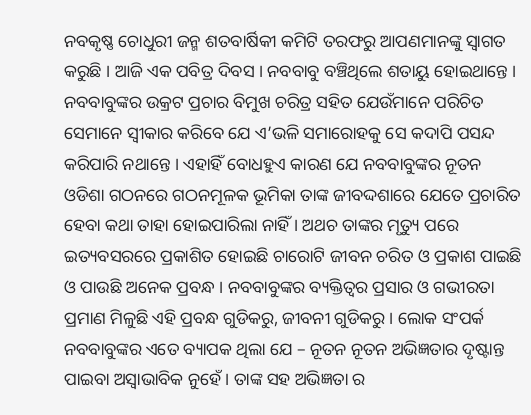ନବକୃଷ୍ଣ ଚୋଧୁରୀ ଜନ୍ମ ଶତବାର୍ଷିକୀ କମିଟି ତରଫରୁ ଆପଣମାନଙ୍କୁ ସ୍ୱାଗତ କରୁଛି । ଆଜି ଏକ ପବିତ୍ର ଦିବସ । ନବବାବୁ ବଞ୍ଚିଥିଲେ ଶତାୟୁ ହୋଇଥାନ୍ତେ । ନବବାବୁଙ୍କର ଉକ୍ରଟ ପ୍ରଚାର ବିମୁଖ ଚରିତ୍ର ସହିତ ଯେଉଁମାନେ ପରିଚିତ ସେମାନେ ସ୍ୱୀକାର କରିବେ ଯେ ଏ’ଭଳି ସମାରୋହକୁ ସେ କଦାପି ପସନ୍ଦ କରିପାରି ନଥାନ୍ତେ । ଏହାହିଁ ବୋଧହୁଏ କାରଣ ଯେ ନବବାବୁଙ୍କର ନୂତନ ଓଡିଶା ଗଠନରେ ଗଠନମୂଳକ ଭୂମିକା ତାଙ୍କ ଜୀବଦ୍ଦଶାରେ ଯେତେ ପ୍ରଚାରିତ ହେବା କଥା ତାହା ହୋଇପାରିଲା ନାହିଁ । ଅଥଚ ତାଙ୍କର ମୃତ୍ୟୁ ପରେ ଇତ୍ୟବସରରେ ପ୍ରକାଶିତ ହୋଇଛି ଚାରୋଟି ଜୀବନ ଚରିତ ଓ ପ୍ରକାଶ ପାଇଛି ଓ ପାଉଛି ଅନେକ ପ୍ରବନ୍ଧ । ନବବାବୁଙ୍କର ବ୍ୟକ୍ତିତ୍ୱର ପ୍ରସାର ଓ ଗଭୀରତା ପ୍ରମାଣ ମିଳୁଛି ଏହି ପ୍ରବନ୍ଧ ଗୁଡିକରୁ, ଜୀବନୀ ଗୁଡିକରୁ । ଲୋକ ସଂପର୍କ ନବବାବୁଙ୍କର ଏତେ ବ୍ୟାପକ ଥିଲା ଯେ – ନୂତନ ନୂତନ ଅଭିଜ୍ଞତାର ଦୃଷ୍ଟାନ୍ତ ପାଇବା ଅସ୍ୱାଭାବିକ ନୁହେଁ । ତାଙ୍କ ସହ ଅଭିଜ୍ଞତା ର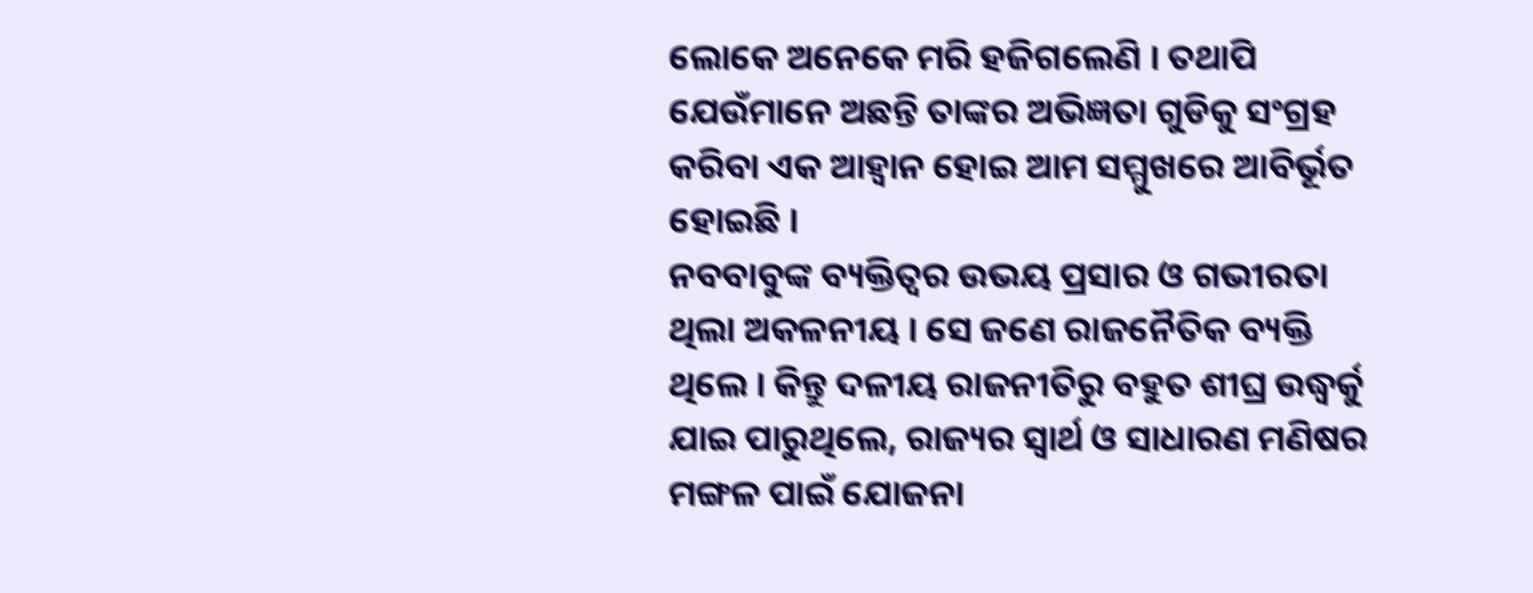ଲୋକେ ଅନେକେ ମରି ହଜିଗଲେଣି । ତଥାପି ଯେଉଁମାନେ ଅଛନ୍ତି ତାଙ୍କର ଅଭିଜ୍ଞତା ଗୁଡିକୁ ସଂଗ୍ରହ କରିବା ଏକ ଆହ୍ୱାନ ହୋଇ ଆମ ସମ୍ମୁଖରେ ଆବିର୍ଭୂତ ହୋଇଛି ।
ନବବାବୁଙ୍କ ବ୍ୟକ୍ତିତ୍ୱର ଉଭୟ ପ୍ରସାର ଓ ଗଭୀରତା ଥିଲା ଅକଳନୀୟ । ସେ ଜଣେ ରାଜନୈତିକ ବ୍ୟକ୍ତି ଥିଲେ । କିନ୍ତୁ ଦଳୀୟ ରାଜନୀତିରୁ ବହୁତ ଶୀଘ୍ର ଉଦ୍ଧ୍ୱର୍କୁ ଯାଇ ପାରୁଥିଲେ, ରାଜ୍ୟର ସ୍ୱାର୍ଥ ଓ ସାଧାରଣ ମଣିଷର ମଙ୍ଗଳ ପାଇଁ ଯୋଜନା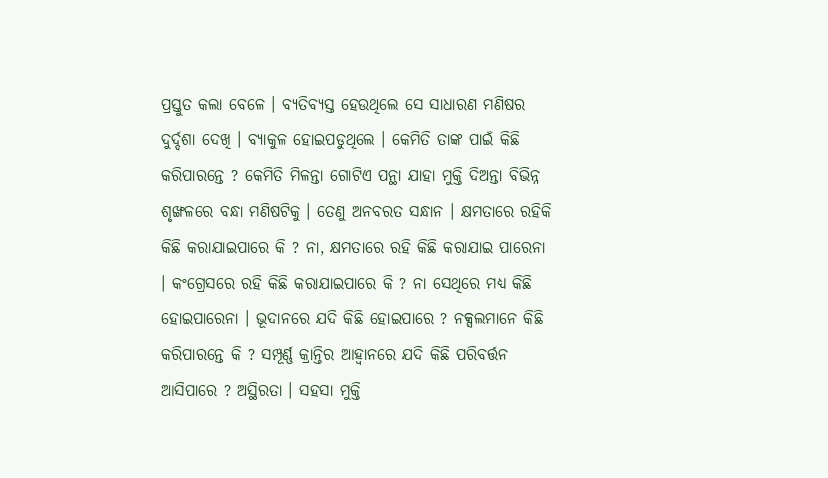ପ୍ରସ୍ତୁତ କଲା ବେଳେ । ବ୍ୟତିବ୍ୟସ୍ତ ହେଉଥିଲେ ସେ ସାଧାରଣ ମଣିଷର ଦୁର୍ଦ୍ଦଶା ଦେଖି । ବ୍ୟାକୁଳ ହୋଇପଡୁଥିଲେ । କେମିତି ତାଙ୍କ ପାଇଁ କିଛି କରିପାରନ୍ତେ ? କେମିତି ମିଳନ୍ତା ଗୋଟିଏ ପନ୍ଥା ଯାହା ମୁକ୍ତି ଦିଅନ୍ତା ବିଭିନ୍ନ ଶୃଙ୍ଖଳରେ ବନ୍ଧା ମଣିଷଟିକୁ । ତେଣୁ ଅନବରତ ସନ୍ଧାନ । କ୍ଷମତାରେ ରହିକି କିଛି କରାଯାଇପାରେ କି ? ନା, କ୍ଷମତାରେ ରହି କିଛି କରାଯାଇ ପାରେନା । କଂଗ୍ରେସରେ ରହି କିଛି କରାଯାଇପାରେ କି ? ନା ସେଥିରେ ମଧ୍ୟ କିଛି ହୋଇପାରେନା । ଭୂଦାନରେ ଯଦି କିଛି ହୋଇପାରେ ? ନକ୍ସଲମାନେ କିଛି କରିପାରନ୍ତେ କି ? ସମ୍ପୂର୍ଣ୍ଣ କ୍ରାନ୍ତିର ଆହ୍ୱାନରେ ଯଦି କିଛି ପରିବର୍ତ୍ତନ ଆସିପାରେ ? ଅସ୍ଥିରତା । ସହସା ମୁକ୍ତି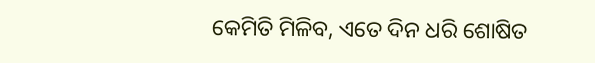କେମିତି ମିଳିବ, ଏତେ ଦିନ ଧରି ଶୋଷିତ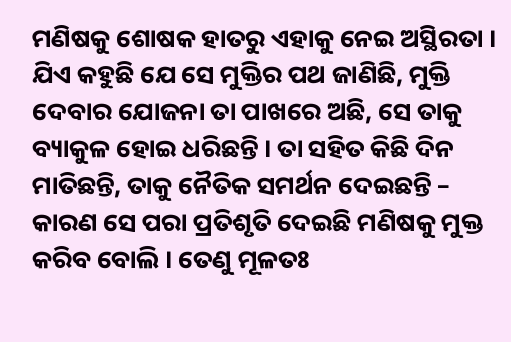ମଣିଷକୁ ଶୋଷକ ହାତରୁ ଏହାକୁ ନେଇ ଅସ୍ଥିରତା । ଯିଏ କହୁଛି ଯେ ସେ ମୁକ୍ତିର ପଥ ଜାଣିଛି, ମୁକ୍ତି ଦେବାର ଯୋଜନା ତା ପାଖରେ ଅଛି, ସେ ତାକୁ ବ୍ୟାକୁଳ ହୋଇ ଧରିଛନ୍ତି । ତା ସହିତ କିଛି ଦିନ ମାତିଛନ୍ତି, ତାକୁ ନୈତିକ ସମର୍ଥନ ଦେଇଛନ୍ତି – କାରଣ ସେ ପରା ପ୍ରତିଶୃତି ଦେଇଛି ମଣିଷକୁ ମୁକ୍ତ କରିବ ବୋଲି । ତେଣୁ ମୂଳତଃ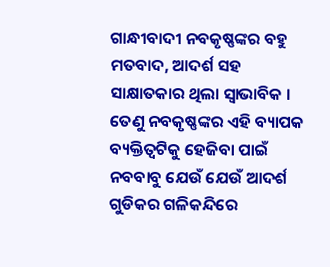ଗାନ୍ଧୀବାଦୀ ନବକୃଷ୍ଣଙ୍କର ବହୁ ମତବାଦ, ଆଦର୍ଶ ସହ ସାକ୍ଷାତକାର ଥିଲା ସ୍ୱାଭାବିକ ।
ତେଣୁ ନବକୃଷ୍ଣଙ୍କର ଏହି ବ୍ୟାପକ ବ୍ୟକ୍ତିତ୍ୱଟିକୁ ହେଜିବା ପାଇଁ ନବବାବୁ ଯେଉଁ ଯେଉଁ ଆଦର୍ଶ ଗୁଡିକର ଗଳିକନ୍ଦିରେ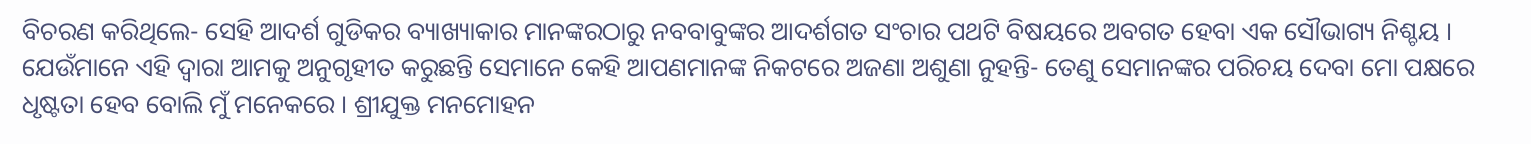ବିଚରଣ କରିଥିଲେ- ସେହି ଆଦର୍ଶ ଗୁଡିକର ବ୍ୟାଖ୍ୟାକାର ମାନଙ୍କରଠାରୁ ନବବାବୁଙ୍କର ଆଦର୍ଶଗତ ସଂଚାର ପଥଟି ବିଷୟରେ ଅବଗତ ହେବା ଏକ ସୌଭାଗ୍ୟ ନିଶ୍ଚୟ ।
ଯେଉଁମାନେ ଏହି ଦ୍ୱାରା ଆମକୁ ଅନୁଗୃହୀତ କରୁଛନ୍ତି ସେମାନେ କେହି ଆପଣମାନଙ୍କ ନିକଟରେ ଅଜଣା ଅଶୁଣା ନୁହନ୍ତି- ତେଣୁ ସେମାନଙ୍କର ପରିଚୟ ଦେବା ମୋ ପକ୍ଷରେ ଧୃଷ୍ଟତା ହେବ ବୋଲି ମୁଁ ମନେକରେ । ଶ୍ରୀଯୁକ୍ତ ମନମୋହନ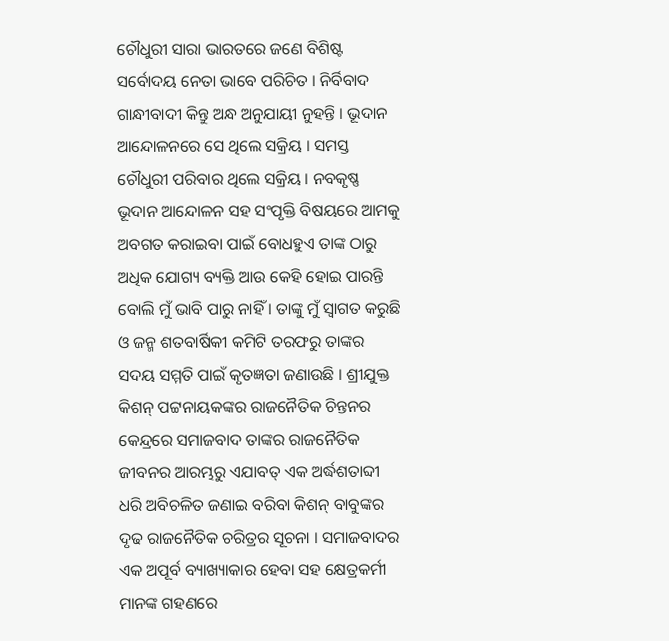ଚୌଧୁରୀ ସାରା ଭାରତରେ ଜଣେ ବିଶିଷ୍ଟ ସର୍ବୋଦୟ ନେତା ଭାବେ ପରିଚିତ । ନିର୍ବିବାଦ ଗାନ୍ଧୀବାଦୀ କିନ୍ତୁ ଅନ୍ଧ ଅନୁଯାୟୀ ନୁହନ୍ତି । ଭୂଦାନ ଆନ୍ଦୋଳନରେ ସେ ଥିଲେ ସକ୍ରିୟ । ସମସ୍ତ ଚୌଧୁରୀ ପରିବାର ଥିଲେ ସକ୍ରିୟ । ନବକୃଷ୍ଣ ଭୂଦାନ ଆନ୍ଦୋଳନ ସହ ସଂପୃକ୍ତି ବିଷୟରେ ଆମକୁ ଅବଗତ କରାଇବା ପାଇଁ ବୋଧହୁଏ ତାଙ୍କ ଠାରୁ ଅଧିକ ଯୋଗ୍ୟ ବ୍ୟକ୍ତି ଆଉ କେହି ହୋଇ ପାରନ୍ତି ବୋଲି ମୁଁ ଭାବି ପାରୁ ନାହିଁ । ତାଙ୍କୁ ମୁଁ ସ୍ୱାଗତ କରୁଛି ଓ ଜନ୍ମ ଶତବାର୍ଷିକୀ କମିଟି ତରଫରୁ ତାଙ୍କର ସଦୟ ସମ୍ମତି ପାଇଁ କୃତଜ୍ଞତା ଜଣାଉଛି । ଶ୍ରୀଯୁକ୍ତ କିଶନ୍ ପଟ୍ଟନାୟକଙ୍କର ରାଜନୈତିକ ଚିନ୍ତନର କେନ୍ଦ୍ରରେ ସମାଜବାଦ ତାଙ୍କର ରାଜନୈତିକ ଜୀବନର ଆରମ୍ଭରୁ ଏଯାବତ୍ ଏକ ଅର୍ଦ୍ଧଶତାବ୍ଦୀ ଧରି ଅବିଚଳିତ ଜଣାଇ ବରିବା କିଶନ୍ ବାବୁଙ୍କର ଦୃଢ ରାଜନୈତିକ ଚରିତ୍ରର ସୂଚନା । ସମାଜବାଦର ଏକ ଅପୂର୍ବ ବ୍ୟାଖ୍ୟାକାର ହେବା ସହ କ୍ଷେତ୍ରକର୍ମୀ ମାନଙ୍କ ଗହଣରେ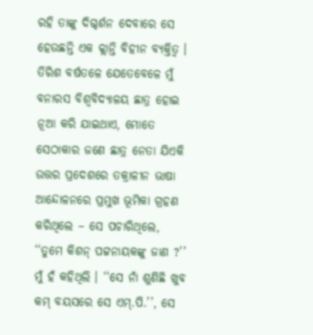ରହି ତାଙ୍କୁ ଦିଗ୍ଦର୍ଶନ ଦେବାରେ ସେ ହେଉଛନ୍ତି ଏକ କ୍ଲାନ୍ତି ବିହୀନ ବ୍ୟକ୍ତିତ୍ୱ ।
ତିରିଶ ବର୍ଷତଳେ ଯେତେବେଳେ ମୁଁ ବନାରସ ବିଶ୍ୱବିଦ୍ୟାଳୟ ଛାତ୍ର ହୋଇ ନୂଆ କରି ଯାଇଥାଏ, ମୋତେ ସେଠାକାର ଜଣେ ଛାତ୍ର ନେତା ଯିଏକି ଉତ୍ତର ପ୍ରଦେଶରେ ତକ୍ରାଳୀନ ଭାଷା ଆନ୍ଦୋଳନରେ ପ୍ରମୁଖ ଭୂମିକା ଗ୍ରହଣ କରିଥିଲେ – ସେ ପଚାରିଥିଲେ, ‘‘ତୁମେ କିଶନ୍ ପଟ୍ଟନାୟକଙ୍କୁ ଜାଣ ?’’ ମୁଁ ହଁ କହିଥିଲି । ‘‘ସେ ନାଁ ଶୁଣିଛି ଖୁବ କମ୍ ବୟସରେ ସେ ଏମ୍.ପି.’’, ସେ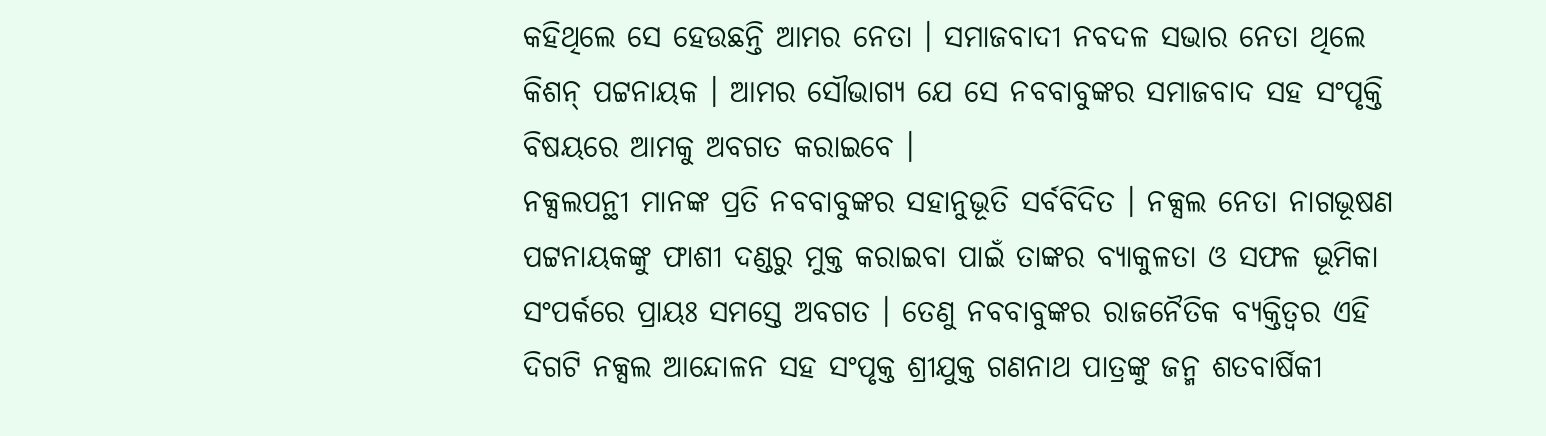କହିଥିଲେ ସେ ହେଉଛନ୍ତି ଆମର ନେତା । ସମାଜବାଦୀ ନବଦଳ ସଭାର ନେତା ଥିଲେ କିଶନ୍ ପଟ୍ଟନାୟକ । ଆମର ସୌଭାଗ୍ୟ ଯେ ସେ ନବବାବୁଙ୍କର ସମାଜବାଦ ସହ ସଂପୃକ୍ତି ବିଷୟରେ ଆମକୁ ଅବଗତ କରାଇବେ ।
ନକ୍ସଲପନ୍ଥୀ ମାନଙ୍କ ପ୍ରତି ନବବାବୁଙ୍କର ସହାନୁଭୂତି ସର୍ବବିଦିତ । ନକ୍ସଲ ନେତା ନାଗଭୂଷଣ ପଟ୍ଟନାୟକଙ୍କୁ ଫାଶୀ ଦଣ୍ଡରୁ ମୁକ୍ତ କରାଇବା ପାଇଁ ତାଙ୍କର ବ୍ୟାକୁଳତା ଓ ସଫଳ ଭୂମିକା ସଂପର୍କରେ ପ୍ରାୟଃ ସମସ୍ତେ ଅବଗତ । ତେଣୁ ନବବାବୁଙ୍କର ରାଜନୈତିକ ବ୍ୟକ୍ତିତ୍ୱର ଏହି ଦିଗଟି ନକ୍ସଲ ଆନ୍ଦୋଳନ ସହ ସଂପୃକ୍ତ ଶ୍ରୀଯୁକ୍ତ ଗଣନାଥ ପାତ୍ରଙ୍କୁ ଜନ୍ମ ଶତବାର୍ଷିକୀ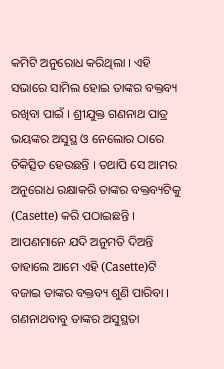କମିଟି ଅନୁରୋଧ କରିଥିଲା । ଏହି ସଭାରେ ସାମିଲ ହୋଇ ତାଙ୍କର ବକ୍ତବ୍ୟ ରଖିବା ପାଇଁ । ଶ୍ରୀଯୁକ୍ତ ଗଣନାଥ ପାତ୍ର ଭୟଙ୍କର ଅସୁସ୍ଥ ଓ ନେଲୋର ଠାରେ ଚିକିତ୍ସିତ ହେଉଛନ୍ତି । ତଥାପି ସେ ଆମର ଅନୁରୋଧ ରକ୍ଷାକରି ତାଙ୍କର ବକ୍ତବ୍ୟଟିକୁ (Casette) କରି ପଠାଇଛନ୍ତି । ଆପଣମାନେ ଯଦି ଅନୁମତି ଦିଅନ୍ତି ତାହାଲେ ଆମେ ଏହି (Casette)ଟି ବଜାଇ ତାଙ୍କର ବକ୍ତବ୍ୟ ଶୁଣି ପାରିବା । ଗଣନାଥବାବୁ ତାଙ୍କର ଅସୁସ୍ଥତା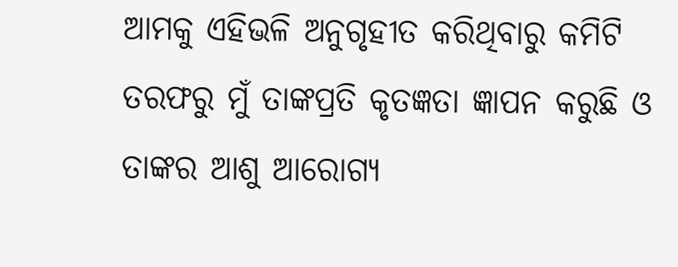ଆମକୁ ଏହିଭଳି ଅନୁଗୃହୀତ କରିଥିବାରୁ କମିଟି ତରଫରୁ ମୁଁ ତାଙ୍କପ୍ରତି କୃତଜ୍ଞତା ଜ୍ଞାପନ କରୁଛି ଓ ତାଙ୍କର ଆଶୁ ଆରୋଗ୍ୟ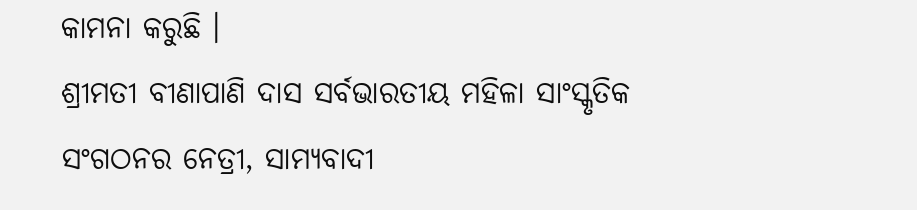କାମନା କରୁଛି ।
ଶ୍ରୀମତୀ ବୀଣାପାଣି ଦାସ ସର୍ବଭାରତୀୟ ମହିଳା ସାଂସ୍କୃତିକ ସଂଗଠନର ନେତ୍ରୀ, ସାମ୍ୟବାଦୀ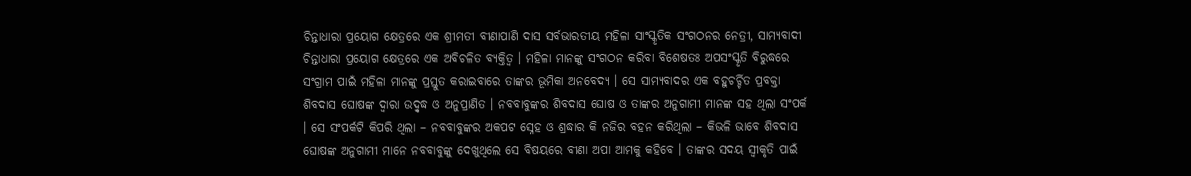ଚିନ୍ତାଧାରା ପ୍ରୟୋଗ କ୍ଷେତ୍ରରେ ଏକ ଶ୍ରୀମତୀ ବୀଣାପାଣି ଦାସ ସର୍ବଭାରତୀୟ ମହିଳା ସାଂସ୍କୃତିକ ସଂଗଠନର ନେତ୍ରୀ, ସାମ୍ୟବାଦୀ ଚିନ୍ତାଧାରା ପ୍ରୟୋଗ କ୍ଷେତ୍ରରେ ଏକ ଅବିଚଳିତ ବ୍ୟକ୍ତିତ୍ୱ । ମହିଳା ମାନଙ୍କୁ ସଂଗଠନ କରିବା ବିଶେଷତଃ ଅପସଂସ୍କୃତି ବିରୁଦ୍ଧରେ ସଂଗ୍ରାମ ପାଇଁ ମହିଳା ମାନଙ୍କୁ ପ୍ରସ୍ତୁତ କରାଇବାରେ ତାଙ୍କର ଭୂମିକା ଅନବେଦ୍ୟ । ସେ ସାମ୍ୟବାଦର ଏକ ବହୁଚର୍ଚ୍ଚିତ ପ୍ରବକ୍ତା ଶିବଦାସ ଘୋଷଙ୍କ ଦ୍ୱାରା ଉଦ୍ବୃଦ୍ଧ ଓ ଅନୁପ୍ରାଣିତ । ନବବାବୁଙ୍କର ଶିବଦାସ ଘୋଷ ଓ ତାଙ୍କର ଅନୁଗାମୀ ମାନଙ୍କ ସହ ଥିଲା ସଂପର୍କ । ସେ ସଂପର୍କଟି କିପରି ଥିଲା – ନବବାବୁଙ୍କର ଅକପଟ ସ୍ନେହ ଓ ଶ୍ରଦ୍ଧାର କି ନଜିର ବହନ କରିଥିଲା – କିଭଳି ଭାବେ ଶିବଦାସ ଘୋଷଙ୍କ ଅନୁଗାମୀ ମାନେ ନବବାବୁଙ୍କୁ ଦେଖୁଥିଲେ ସେ ବିଷୟରେ ବୀଣା ଅପା ଆମକୁ କହିବେ । ତାଙ୍କର ସଦୟ ସ୍ୱୀକୃତି ପାଇଁ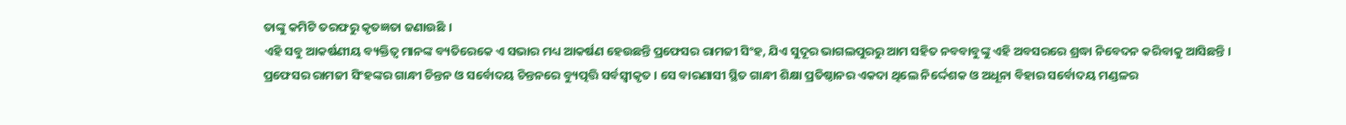ତାଙ୍କୁ କମିଟି ତରଫରୁ କୃତଜ୍ଞତା ଜଣାଉଛି ।
ଏହି ସବୁ ଆକର୍ଷଣୀୟ ବ୍ୟକ୍ତିତ୍ୱ ମାନଙ୍କ ବ୍ୟତିରେକେ ଏ ସଭାର ମଧ୍ୟ ଆକର୍ଷଣ ହେଉଛନ୍ତି ପ୍ରଫେସର ରାମଜୀ ସିଂହ, ଯିଏ ସୁଦୂର ଭାଗଲପୁରରୁ ଆମ ସହିତ ନବବାବୁଙ୍କୁ ଏହି ଅବସରରେ ଶ୍ରଦ୍ଧା ନିବେଦନ କରିବାକୁ ଆସିଛନ୍ତି । ପ୍ରଫେସର ରାମଜୀ ସିଂହଙ୍କର ଗାନ୍ଧୀ ଚିନ୍ତନ ଓ ସର୍ବୋଦୟ ଚିନ୍ତନରେ ବ୍ୟୁତ୍ପତ୍ତି ସର୍ବସ୍ୱୀକୃତ । ସେ ବାରଣାସୀ ସ୍ଥିତ ଗାନ୍ଧୀ ଶିକ୍ଷା ପ୍ରତିଷ୍ଠାନର ଏକଦା ଥିଲେ ନିର୍ଦ୍ଦେଶକ ଓ ଅଧୂନା ବିହାର ସର୍ବୋଦୟ ମଣ୍ଡଳର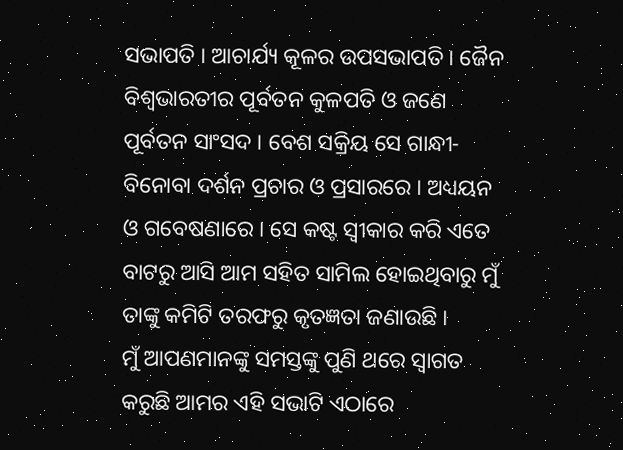ସଭାପତି । ଆଚାର୍ଯ୍ୟ କୂଳର ଉପସଭାପତି । ଜୈନ ବିଶ୍ୱଭାରତୀର ପୂର୍ବତନ କୁଳପତି ଓ ଜଣେ ପୂର୍ବତନ ସାଂସଦ । ବେଶ ସକ୍ରିୟ ସେ ଗାନ୍ଧୀ-ବିନୋବା ଦର୍ଶନ ପ୍ରଚାର ଓ ପ୍ରସାରରେ । ଅଧ୍ୟୟନ ଓ ଗବେଷଣାରେ । ସେ କଷ୍ଟ ସ୍ୱୀକାର କରି ଏତେ ବାଟରୁ ଆସି ଆମ ସହିତ ସାମିଲ ହୋଇଥିବାରୁ ମୁଁ ତାଙ୍କୁ କମିଟି ତରଫରୁ କୃତଜ୍ଞତା ଜଣାଉଛି ।
ମୁଁ ଆପଣମାନଙ୍କୁ ସମସ୍ତଙ୍କୁ ପୁଣି ଥରେ ସ୍ୱାଗତ କରୁଛି ଆମର ଏହି ସଭାଟି ଏଠାରେ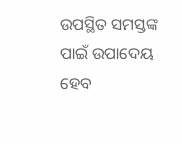ଉପସ୍ଥିତ ସମସ୍ତଙ୍କ ପାଇଁ ଉପାଦେୟ ହେବ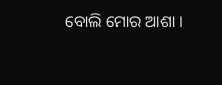ବୋଲି ମୋର ଆଶା ।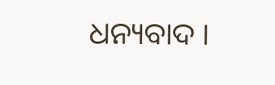ଧନ୍ୟବାଦ ।